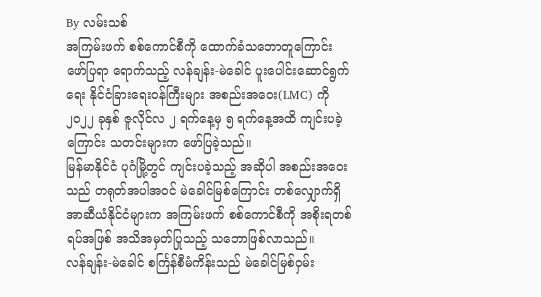By လမ်းသစ်
အကြမ်းဖက် စစ်ကောင်စီကို ထောက်ခံသဘောတူကြောင်း ဖော်ပြရာ ရောက်သည့် လန်ချန်း-မဲခေါင် ပူးပေါင်းဆောင်ရွက်ရေး နိုင်ငံခြားရေးဝန်ကြီးများ အစည်းအဝေး(LMC) ကို ၂၀၂၂ ခုနှစ် ဇူလိုင်လ ၂ ရက်နေ့မှ ၅ ရက်နေ့အထိ ကျင်းပခဲ့ကြောင်း သတင်းများက ဖော်ပြခဲ့သည်။
မြန်မာနိုင်ငံ ပုဂံမြို့တွင် ကျင်းပခဲ့သည့် အဆိုပါ အစည်းအဝေးသည် တရုတ်အပါအဝင် မဲခေါင်မြစ်ကြောင်း တစ်လျှောက်ရှိ အာဆီယံနိုင်ငံများက အကြမ်းဖက် စစ်ကောင်စီကို အစိုးရတစ်ရပ်အဖြစ် အသိအမှတ်ပြုသည့် သဘောဖြစ်လာသည်။
လန်ချန်း-မဲခေါင် စင်္ကြန်စီမံကိန်းသည် မဲခေါင်မြစ်ဝှမ်း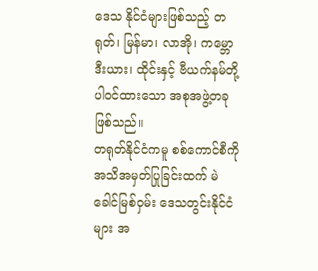ဒေသ နိုင်ငံများဖြစ်သည့် တရုတ်၊ မြန်မာ၊ လာအို၊ ကမ္ဘောဒီးယား၊ ထိုင်းနှင့် ဗီယက်နမ်တို့ ပါဝင်ထားသော အစုအဖွဲ့တခု ဖြစ်သည်။
တရုတ်နိုင်ငံကမူ စစ်ကောင်စီကို အသိအမှတ်ပြုခြင်းထက် မဲခေါင်မြစ်ဝှမ်း ဒေသတွင်းနိုင်ငံများ အ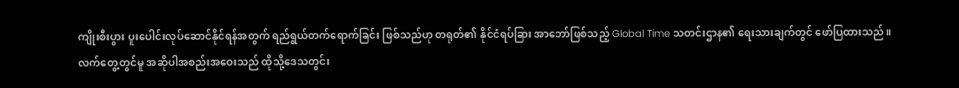ကျိုးစီးပွား ပူးပေါင်းလုပ်ဆောင်နိုင်ရန်အတွက် ရည်ရွယ်တက်ရောက်ခြင်း ဖြစ်သည်ဟု တရုတ်၏ နိုင်ငံရပ်ခြား အာဘော်ဖြစ်သည့် Global Time သတင်းဌာန၏ ရေးသားချက်တွင် ဖော်ပြထားသည်။
လက်တွေ့တွင်မူ အဆိုပါအစည်းအဝေးသည် ထိုသို့ဒေသတွင်း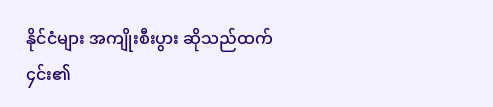နိုင်ငံများ အကျိုးစီးပွား ဆိုသည်ထက် ၄င်း၏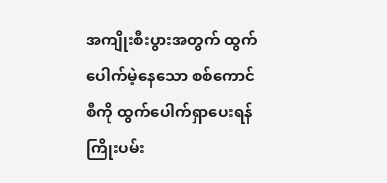အကျိုးစီးပွားအတွက် ထွက်ပေါက်မဲ့နေသော စစ်ကောင်စီကို ထွက်ပေါက်ရှာပေးရန် ကြိုးပမ်း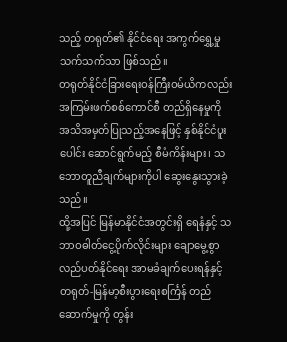သည့် တရုတ်၏ နိုင်ငံရေး အကွက်ရွှေ့မှု သက်သက်သာ ဖြစ်သည်။
တရုတ်နိုင်ငံခြားရေးဝန်ကြီးဝမ်ယိကလည်း အကြမ်းဖက်စစ်ကောင်စီ တည်ရှိနေမှုကို အသိအမှတ်ပြုသည့်အနေဖြင့် နှစ်နိုင်ငံပူးပေါင်း ဆောင်ရွက်မည့် စီမံကိန်းများ၊ သဘောတူညီချက်များကိုပါ ဆွေးနွေးသွားခဲ့သည်။
ထို့အပြင် မြန်မာနိုင်ငံအတွင်းရှိ ရေနံနှင့် သဘာဝဓါတ်ငွေ့ပိုက်လိုင်းများ ချောမွေ့စွာ လည်ပတ်နိုင်ရေး အာမခံချက်ပေးရန်နှင့် တရုတ်-မြန်မာ့စီးပွားရေးစင်္ကြန် တည်ဆောက်မှုကို တွန်း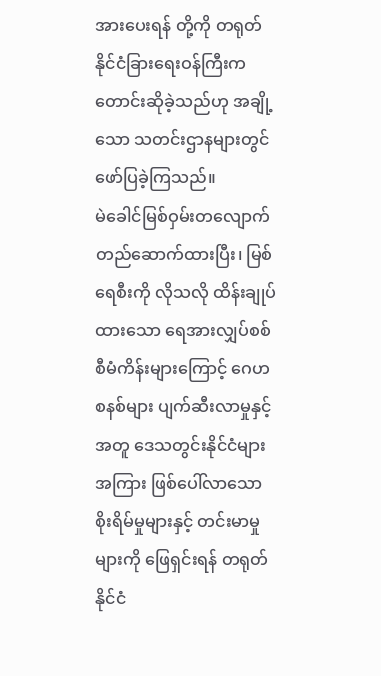အားပေးရန် တို့ကို တရုတ်နိုင်ငံခြားရေးဝန်ကြီးက တောင်းဆိုခဲ့သည်ဟု အချို့သော သတင်းဌာနများတွင် ဖော်ပြခဲ့ကြသည်။
မဲခေါင်မြစ်ဝှမ်းတလျောက် တည်ဆောက်ထားပြီး၊ မြစ်ရေစီးကို လိုသလို ထိန်းချုပ်ထားသော ရေအားလျှပ်စစ်စီမံကိန်းများကြောင့် ဂေဟစနစ်များ ပျက်ဆီးလာမှုနှင့်အတူ ဒေသတွင်းနိုင်ငံများအကြား ဖြစ်ပေါ်လာသော စိုးရိမ်မှုများနှင့် တင်းမာမှုများကို ဖြေရှင်းရန် တရုတ်နိုင်ငံ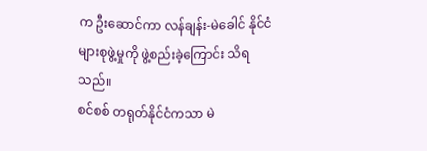က ဦးဆောင်ကာ လန်ချန်း-မဲခေါင် နိုင်ငံများစုဖွဲ့မှုကို ဖွဲ့စည်းခဲ့ကြောင်း သိရသည်။
စင်စစ် တရုတ်နိုင်ငံကသာ မဲ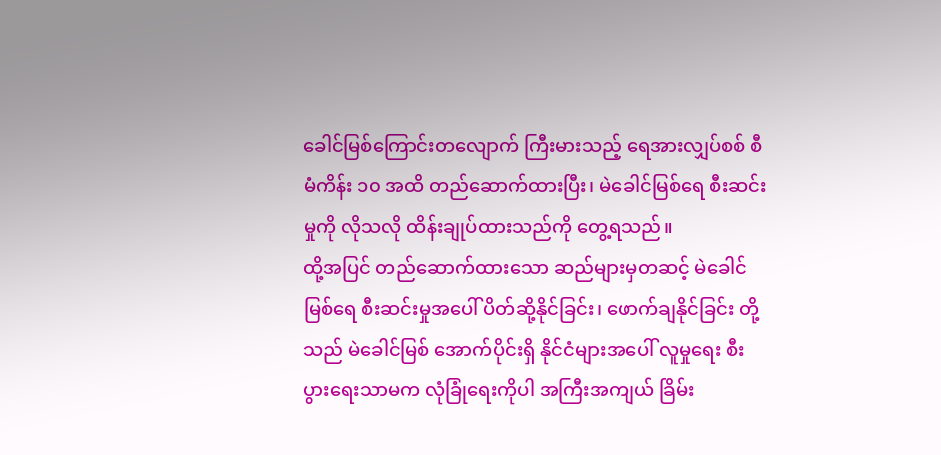ခေါင်မြစ်ကြောင်းတလျောက် ကြီးမားသည့် ရေအားလျှပ်စစ် စီမံကိန်း ၁၀ အထိ တည်ဆောက်ထားပြီး၊ မဲခေါင်မြစ်ရေ စီးဆင်းမှုကို လိုသလို ထိန်းချုပ်ထားသည်ကို တွေ့ရသည်။
ထို့အပြင် တည်ဆောက်ထားသော ဆည်များမှတဆင့် မဲခေါင်မြစ်ရေ စီးဆင်းမှုအပေါ် ပိတ်ဆို့နိုင်ခြင်း၊ ဖောက်ချနိုင်ခြင်း တို့သည် မဲခေါင်မြစ် အောက်ပိုင်းရှိ နိုင်ငံများအပေါ် လူမှုရေး စီးပွားရေးသာမက လုံခြုံရေးကိုပါ အကြီးအကျယ် ခြိမ်း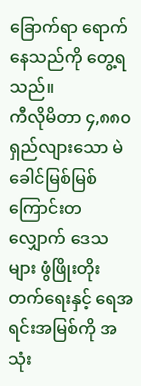ခြောက်ရာ ရောက်နေသည်ကို တွေ့ရသည်။
ကီလိုမိတာ ၄,၈၈၀ ရှည်လျားသော မဲခေါင်မြစ်မြစ်ကြောင်းတလျှောက် ဒေသများ ဖွံဖြိုးတိုးတက်ရေးနှင့် ရေအရင်းအမြစ်ကို အသုံး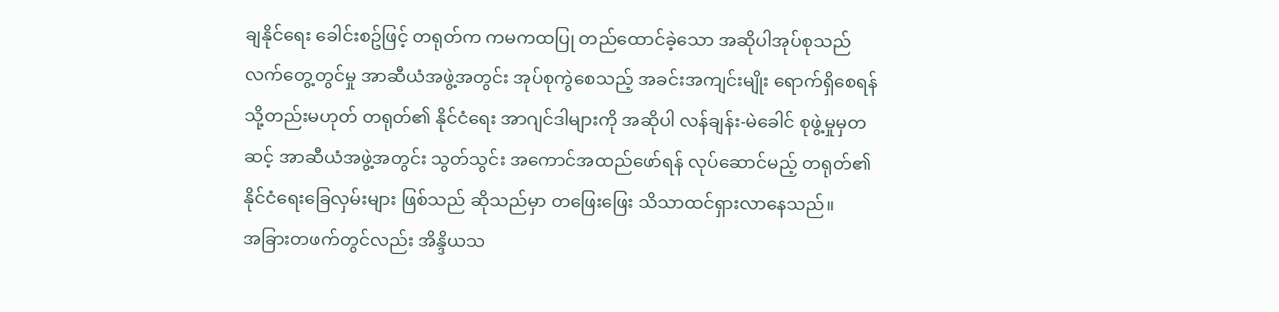ချနိုင်ရေး ခေါင်းစဥ်ဖြင့် တရုတ်က ကမကထပြု တည်ထောင်ခဲ့သော အဆိုပါအုပ်စုသည် လက်တွေ့တွင်မှု အာဆီယံအဖွဲ့အတွင်း အုပ်စုကွဲစေသည့် အခင်းအကျင်းမျိုး ရောက်ရှိစေရန် သို့တည်းမဟုတ် တရုတ်၏ နိုင်ငံရေး အာဂျင်ဒါများကို အဆိုပါ လန်ချန်း-မဲခေါင် စုဖွဲ့မှုမှတဆင့် အာဆီယံအဖွဲ့အတွင်း သွတ်သွင်း အကောင်အထည်ဖော်ရန် လုပ်ဆောင်မည့် တရုတ်၏ နိုင်ငံရေးခြေလှမ်းများ ဖြစ်သည် ဆိုသည်မှာ တဖြေးဖြေး သိသာထင်ရှားလာနေသည်။
အခြားတဖက်တွင်လည်း အိန္ဒိယသ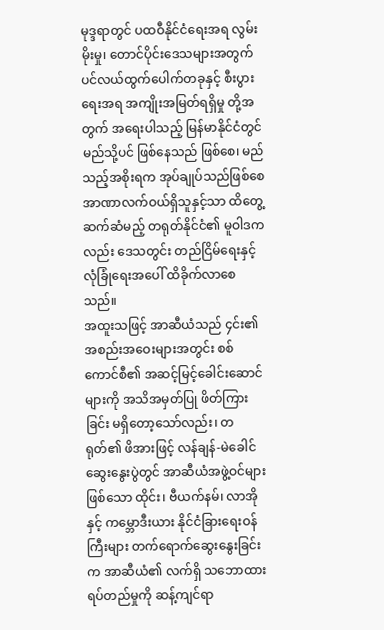မုဒ္ဒရာတွင် ပထဝီနိုင်ငံရေးအရ လွမ်းမိုးမှု၊ တောင်ပိုင်းဒေသများအတွက် ပင်လယ်ထွက်ပေါက်တခုနှင့် စီးပွားရေးအရ အကျိုးအမြတ်ရရှိမှု တို့အတွက် အရေးပါသည့် မြန်မာနိုင်ငံတွင် မည်သို့ပင် ဖြစ်နေသည် ဖြစ်စေ၊ မည်သည့်အစိုးရက အုပ်ချုပ်သည်ဖြစ်စေ အာဏာလက်ဝယ်ရှိသူနှင့်သာ ထိတွေ့ဆက်ဆံမည့် တရုတ်နိုင်ငံ၏ မူဝါဒကလည်း ဒေသတွင်း တည်ငြိမ်ရေးနှင့် လုံခြုံရေးအပေါ် ထိခိုက်လာစေသည်။
အထူးသဖြင့် အာဆီယံသည် ၄င်း၏ အစည်းအဝေးများအတွင်း စစ်ကောင်စီ၏ အဆင့်မြင့်ခေါင်းဆောင်များကို အသိအမှတ်ပြု ဖိတ်ကြားခြင်း မရှိတော့သော်လည်း၊ တရုတ်၏ ဖိအားဖြင့် လန်ချန်-မဲခေါင် ဆွေးနွေးပွဲတွင် အာဆီယံအဖွဲ့ဝင်များ ဖြစ်သော ထိုင်း၊ ဗီယက်နမ်၊ လာအိုနှင့် ကမ္ဘောဒီးယား နိုင်ငံခြားရေးဝန်ကြီးများ တက်ရောက်ဆွေးနွေးခြင်းက အာဆီယံ၏ လက်ရှိ သဘောထား ရပ်တည်မှုကို ဆန့်ကျင်ရာ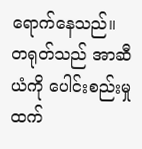ရောက်နေသည်။
တရုတ်သည် အာဆီယံကို ပေါင်းစည်းမှုထက်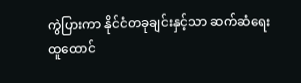ကွဲပြားကာ နိုင်ငံတခုချင်းနှင့်သာ ဆက်ဆံရေး ထူထောင်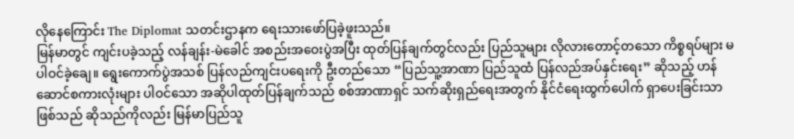လိုနေကြောင်း The Diplomat သတင်းဌာနက ရေးသားဖော်ပြခဲ့ဖူးသည်။
မြန်မာတွင် ကျင်းပခဲ့သည့် လန်ချန်း-မဲခေါင် အစည်းအဝေးပွဲအပြီး ထုတ်ပြန်ချက်တွင်လည်း ပြည်သူများ လိုလားတောင့်တသော ကိစ္စရပ်များ မပါဝင်ခဲ့ချေ။ ရွေးကောက်ပွဲအသစ် ပြန်လည်ကျင်းပရေးကို ဦးတည်သော “ပြည်သူ့အာဏာ ပြည်သူထံ ပြန်လည်အပ်နှင်းရေး” ဆိုသည့် ဟန်ဆောင်စကားလုံးများ ပါဝင်သော အဆိုပါထုတ်ပြန်ချက်သည် စစ်အာဏာရှင် သက်ဆိုးရှည်ရေးအတွက် နိုင်ငံရေးထွက်ပေါက် ရှာပေးခြင်းသာ ဖြစ်သည် ဆိုသည်ကိုလည်း မြန်မာပြည်သူ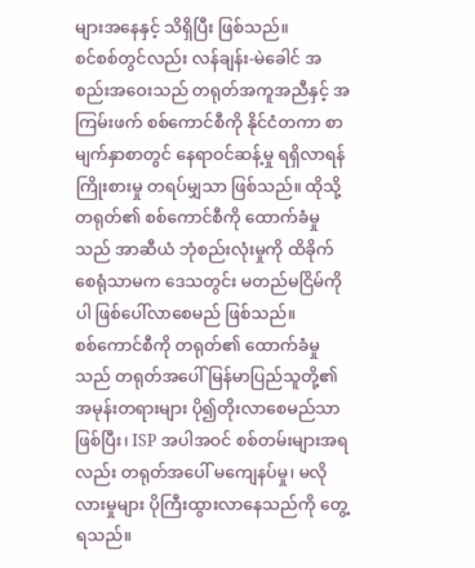များအနေနှင့် သိရှိပြီး ဖြစ်သည်။
စင်စစ်တွင်လည်း လန်ချန်း-မဲခေါင် အစည်းအဝေးသည် တရုတ်အကူအညီနှင့် အကြမ်းဖက် စစ်ကောင်စီကို နိုင်ငံတကာ စာမျက်နှာစာတွင် နေရာဝင်ဆန့်မှု ရရှိလာရန် ကြိုးစားမှု တရပ်မျှသာ ဖြစ်သည်။ ထိုသို့ တရုတ်၏ စစ်ကောင်စီကို ထောက်ခံမှုသည် အာဆီယံ ဘုံစည်းလုံးမှုကို ထိခိုက်စေရုံသာမက ဒေသတွင်း မတည်မငြိမ်ကိုပါ ဖြစ်ပေါ်လာစေမည် ဖြစ်သည်။
စစ်ကောင်စီကို တရုတ်၏ ထောက်ခံမှုသည် တရုတ်အပေါ် မြန်မာပြည်သူတို့၏ အမုန်းတရားများ ပို၍တိုးလာစေမည်သာဖြစ်ပြီး၊ ISP အပါအဝင် စစ်တမ်းများအရလည်း တရုတ်အပေါ် မကျေနပ်မှု၊ မလိုလားမှုများ ပိုကြီးထွားလာနေသည်ကို တွေ့ရသည်။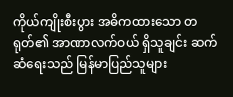ကိုယ်ကျိုးစီးပွား အဓိကထားသော တရုတ်၏ အာဏာလက်ဝယ် ရှိသူချင်း ဆက်ဆံရေးသည် မြန်မာပြည်သူများ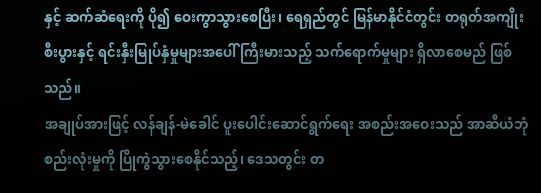နှင့် ဆက်ဆံရေးကို ပို၍ ဝေးကွာသွားစေပြီး၊ ရေရှည်တွင် မြန်မာနိုင်ငံတွင်း တရုတ်အကျိုးစီးပွားနှင့် ရင်းနှီးမြုပ်နှံမှုများအပေါ် ကြီးမားသည့် သက်ရောက်မှုများ ရှိလာစေမည် ဖြစ်သည်။
အချုပ်အားဖြင့် လန်ချန်-မဲခေါင် ပူးပေါင်းဆောင်ရွက်ရေး အစည်းအဝေးသည် အာဆီယံဘုံစည်းလုံးမှုကို ပြိုကွဲသွားစေနိုင်သည့်၊ ဒေသတွင်း တ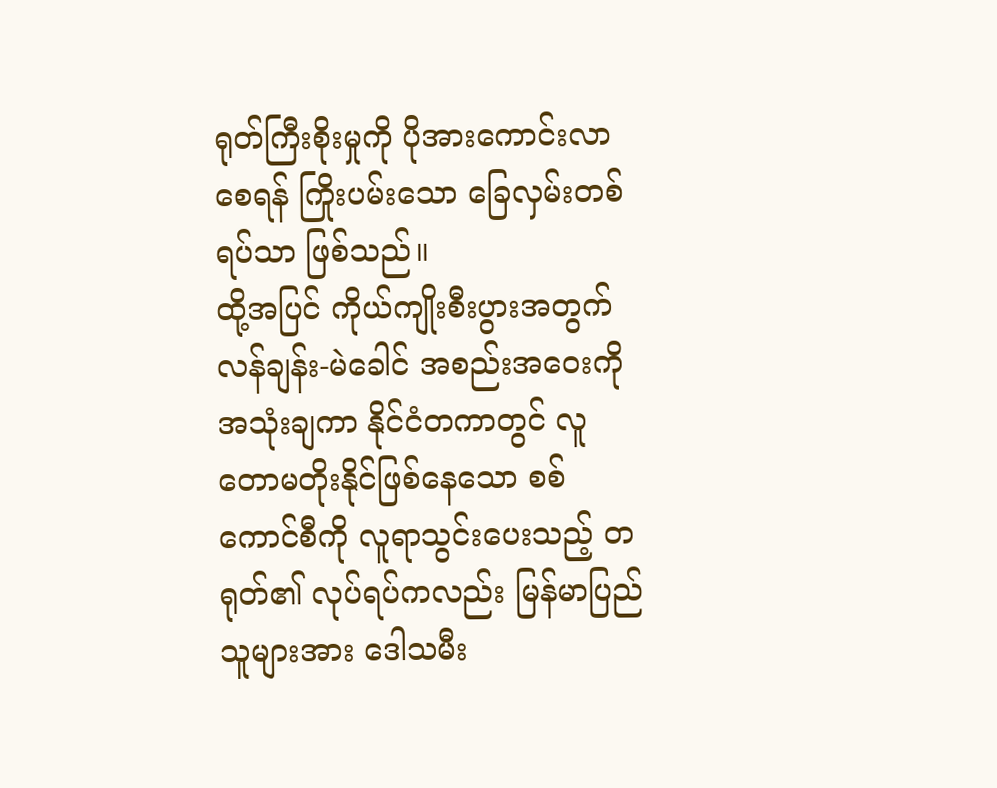ရုတ်ကြီးစိုးမှုကို ပိုအားကောင်းလာစေရန် ကြိုးပမ်းသော ခြေလှမ်းတစ်ရပ်သာ ဖြစ်သည်။
ထို့အပြင် ကိုယ်ကျိုးစီးပွားအတွက် လန်ချန်း-မဲခေါင် အစည်းအဝေးကို အသုံးချကာ နိုင်ငံတကာတွင် လူတောမတိုးနိုင်ဖြစ်နေသော စစ်ကောင်စီကို လူရာသွင်းပေးသည့် တရုတ်၏ လုပ်ရပ်ကလည်း မြန်မာပြည်သူများအား ဒေါသမီး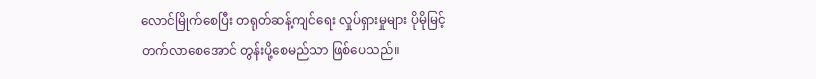လောင်မြိုက်စေပြီး တရုတ်ဆန့်ကျင်ရေး လှုပ်ရှားမှုများ ပိုမိုမြင့်တက်လာစေအောင် တွန်းပို့စေမည်သာ ဖြစ်ပေသည်။